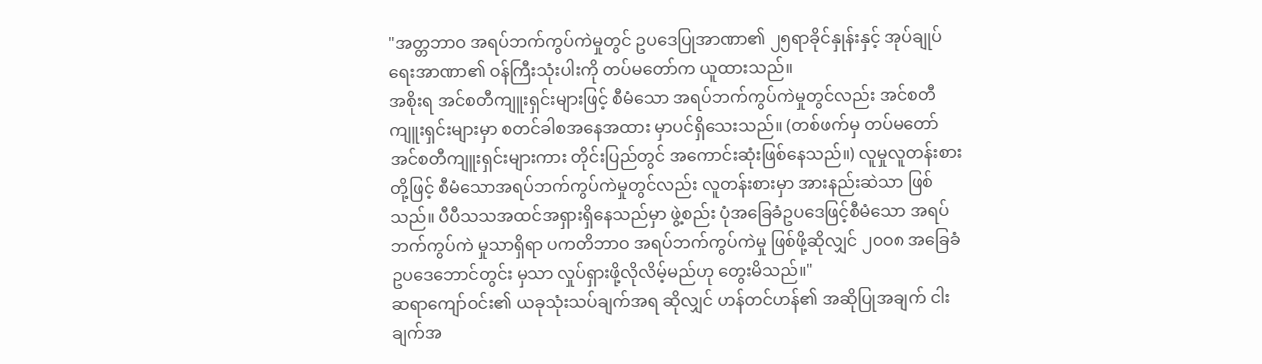"အတ္တဘာဝ အရပ်ဘက်ကွပ်ကဲမှုတွင် ဥပဒေပြုအာဏာ၏ ၂၅ရာခိုင်နှုန်းနှင့် အုပ်ချုပ် ရေးအာဏာ၏ ဝန်ကြီးသုံးပါးကို တပ်မတော်က ယူထားသည်။
အစိုးရ အင်စတီကျူးရှင်းများဖြင့် စီမံသော အရပ်ဘက်ကွပ်ကဲမှုတွင်လည်း အင်စတီကျူးရှင်းများမှာ စတင်ခါစအနေအထား မှာပင်ရှိသေးသည်။ (တစ်ဖက်မှ တပ်မတော် အင်စတီကျူးရှင်းများကား တိုင်းပြည်တွင် အကောင်းဆုံးဖြစ်နေသည်။) လူမှုလူတန်းစား တို့ဖြင့် စီမံသောအရပ်ဘက်ကွပ်ကဲမှုတွင်လည်း လူတန်းစားမှာ အားနည်းဆဲသာ ဖြစ်သည်။ ပီပီသသအထင်အရှားရှိနေသည်မှာ ဖွဲ့စည်း ပုံအခြေခံဥပဒေဖြင့်စီမံသော အရပ်ဘက်ကွပ်ကဲ မှုသာရှိရာ ပကတိဘာဝ အရပ်ဘက်ကွပ်ကဲမှု ဖြစ်ဖို့ဆိုလျှင် ၂၀ဝ၈ အခြေခံဥပဒေဘောင်တွင်း မှသာ လှုပ်ရှားဖို့လိုလိမ့်မည်ဟု တွေးမိသည်။"
ဆရာကျော်ဝင်း၏ ယခုသုံးသပ်ချက်အရ ဆိုလျှင် ဟန်တင်ဟန်၏ အဆိုပြုအချက် ငါးချက်အ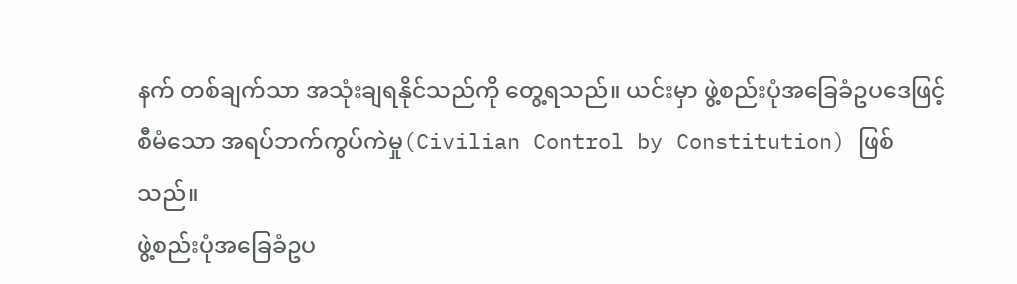နက် တစ်ချက်သာ အသုံးချရနိုင်သည်ကို တွေ့ရသည်။ ယင်းမှာ ဖွဲ့စည်းပုံအခြေခံဥပဒေဖြင့် စီမံသော အရပ်ဘက်ကွပ်ကဲမှု(Civilian Control by Constitution) ဖြစ်သည်။
ဖွဲ့စည်းပုံအခြေခံဥပ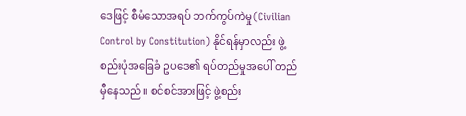ဒေဖြင့် စီမံသောအရပ် ဘက်ကွပ်ကဲမှု(Civilian Control by Constitution) နိုင်ရန်မှာလည်း ဖွဲ့စည်းပုံအခြေခံ ဥပဒေ၏ ရပ်တည်မှုအပေါ် တည်မှီနေသည်။ စင်စင်အားဖြင့် ဖွဲ့စည်း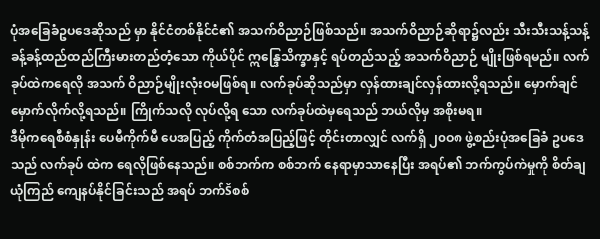ပုံအခြေခံဥပဒေဆိုသည် မှာ နိုင်ငံတစ်နိုင်ငံ၏ အသက်ဝိညာဉ်ဖြစ်သည်။ အသက်ဝိညာဉ်ဆိုရာ၌လည်း သီးသီးသန့်သန့် ခန့်ခန့်ထည်ထည်ကြီးမားတည်တံ့သော ကိုယ်ပိုင် ဣန္ဒြေသိက္ခာနှင့် ရပ်တည်သည့် အသက်ဝိညာဉ် မျိုးဖြစ်ရမည်။ လက်ခုပ်ထဲကရေလို အသက် ဝိညာဉ်မျိုးလုံးဝမဖြစ်ရ။ လက်ခုပ်ဆိုသည်မှာ လှန်ထားချင်လှန်ထားလို့ရသည်။ မှောက်ချင် မှောက်လိုက်လို့ရသည်။ ကြိုက်သလို လုပ်လို့ရ သော လက်ခုပ်ထဲမှရေသည် ဘယ်လိုမှ အစိုးမရ။
ဒီမိုကရေစီစံနှုန်း ပေမီကိုက်မီ ပေအပြည့် ကိုက်တံအပြည့်ဖြင့် တိုင်းတာလျှင် လက်ရှိ ၂၀ဝ၈ ဖွဲ့စည်းပုံအခြေခံ ဥပဒေသည် လက်ခုပ် ထဲက ရေလိုဖြစ်နေသည်။ စစ်ဘက်က စစ်ဘက် နေရာမှာသာနေပြီး အရပ်၏ ဘက်ကွပ်ကဲမှုကို စိတ်ချယုံကြည် ကျေနပ်နိုင်ခြင်းသည် အရပ် ဘက်Šစစ်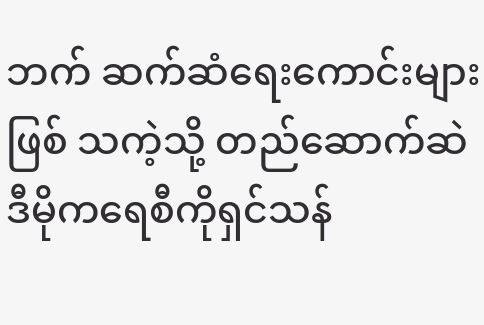ဘက် ဆက်ဆံရေးကောင်းများဖြစ် သကဲ့သို့ တည်ဆောက်ဆဲ ဒီမိုကရေစီကိုရှင်သန်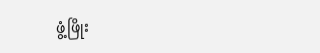ဖွံ့ဖြိုး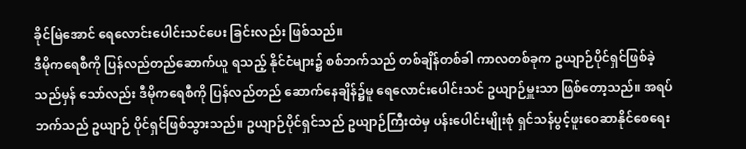ခိုင်မြဲအောင် ရေလောင်းပေါင်းသင်ပေး ခြင်းလည်း ဖြစ်သည်။
ဒီမိုကရေစီကို ပြန်လည်တည်ဆောက်ယူ ရသည့် နိုင်ငံများ၌ စစ်ဘက်သည် တစ်ချိန်တစ်ခါ ကာလတစ်ခုက ဥယျာဉ်ပိုင်ရှင်ဖြစ်ခဲ့သည်မှန် သော်လည်း ဒီမိုကရေစီကို ပြန်လည်တည် ဆောက်နေချိန်၌မူ ရေလောင်းပေါင်းသင် ဥယျာဉ်မှူးသာ ဖြစ်တော့သည်။ အရပ်ဘက်သည် ဥယျာဉ် ပိုင်ရှင်ဖြစ်သွားသည်။ ဥယျာဉ်ပိုင်ရှင်သည် ဥယျာဉ်ကြီးထဲမှ ပန်းပေါင်းမျိုးစုံ ရှင်သန်ပွင့်ဖူးဝေဆာနိုင်စေရေး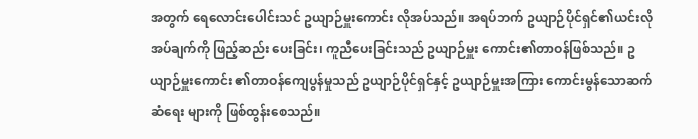အတွက် ရေလောင်းပေါင်းသင် ဥယျာဉ်မှူးကောင်း လိုအပ်သည်။ အရပ်ဘက် ဥယျာဉ်ပိုင်ရှင်၏ယင်းလိုအပ်ချက်ကို ဖြည့်ဆည်း ပေးခြင်း၊ ကူညီပေးခြင်းသည် ဥယျာဉ်မှူး ကောင်း၏တာဝန်ဖြစ်သည်။ ဥယျာဉ်မှူးကောင်း ၏တာဝန်ကျေပွန်မှုသည် ဥယျာဉ်ပိုင်ရှင်နှင့် ဥယျာဉ်မှူးအကြား ကောင်းမွန်သောဆက်ဆံရေး များကို ဖြစ်ထွန်းစေသည်။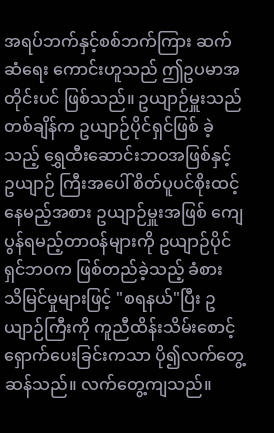အရပ်ဘက်နှင့်စစ်ဘက်ကြား ဆက်ဆံရေး ကောင်းဟူသည် ဤဥပမာအတိုင်းပင် ဖြစ်သည်။ ဥယျာဉ်မှူးသည် တစ်ချိန်က ဥယျာဉ်ပိုင်ရှင်ဖြစ် ခဲ့သည့် ရွှေထီးဆောင်းဘဝအဖြစ်နှင့် ဥယျာဉ် ကြီးအပေါ် စိတ်ပူပင်စိုးထင့်နေမည့်အစား ဥယျာဉ်မှူးအဖြစ် ကျေပွန်ရမည့်တာဝန်များကို ဥယျာဉ်ပိုင်ရှင်ဘဝက ဖြစ်တည်ခဲ့သည့် ခံစား သိမြင်မှုများဖြင့် "စရနယ်"ပြီး ဥယျာဉ်ကြီးကို ကူညီထိန်းသိမ်းစောင့်ရှောက်ပေးခြင်းကသာ ပို၍လက်တွေ့ဆန်သည်။ လက်တွေ့ကျသည်။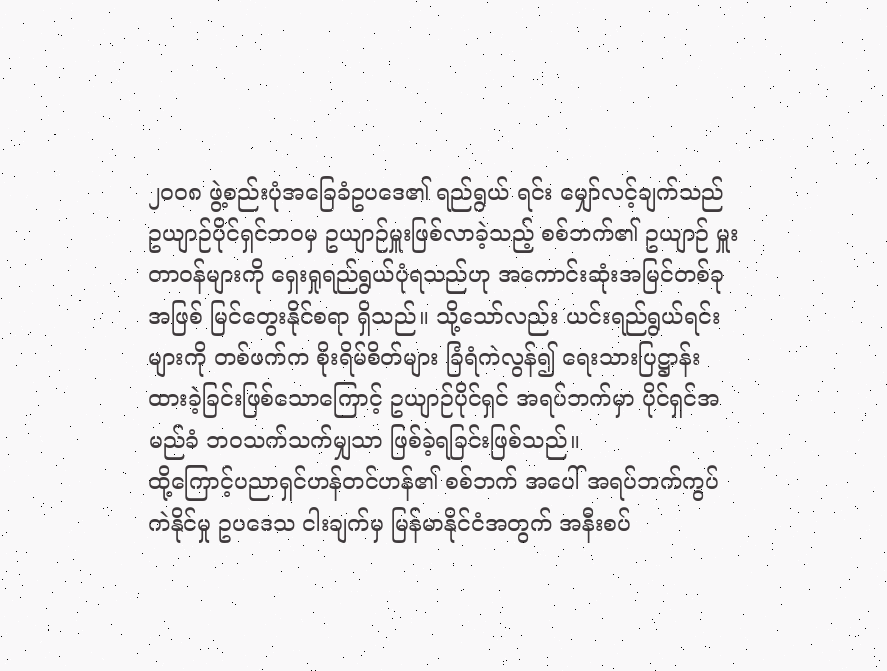၂၀ဝ၈ ဖွဲ့စည်းပုံအခြေခံဥပဒေ၏ ရည်ရွယ် ရင်း မျှော်လင့်ချက်သည် ဥယျာဉ်ပိုင်ရှင်ဘဝမှ ဥယျာဉ်မှူးဖြစ်လာခဲ့သည့် စစ်ဘက်၏ ဥယျာဉ် မှူးတာဝန်များကို ရှေးရှုရည်ရွယ်ပုံရသည်ဟု အကောင်းဆုံးအမြင်တစ်ခုအဖြစ် မြင်တွေးနိုင်စရာ ရှိသည်။ သို့သော်လည်း ယင်းရည်ရွယ်ရင်းများကို တစ်ဖက်က စိုးရိမ်စိတ်များ ခြံရံကဲလွန်၍ ရေးသားပြဋ္ဌာန်းထားခဲ့ခြင်းဖြစ်သောကြောင့် ဥယျာဉ်ပိုင်ရှင် အရပ်ဘက်မှာ ပိုင်ရှင်အမည်ခံ ဘဝသက်သက်မျှသာ ဖြစ်ခဲ့ရခြင်းဖြစ်သည်။
ထို့ကြောင့်ပညာရှင်ဟန်တင်ဟန်၏ စစ်ဘက် အပေါ် အရပ်ဘက်ကွပ်ကဲနိုင်မှု ဥပဒေသ ငါးချက်မှ မြန်မာနိုင်ငံအတွက် အနီးစပ်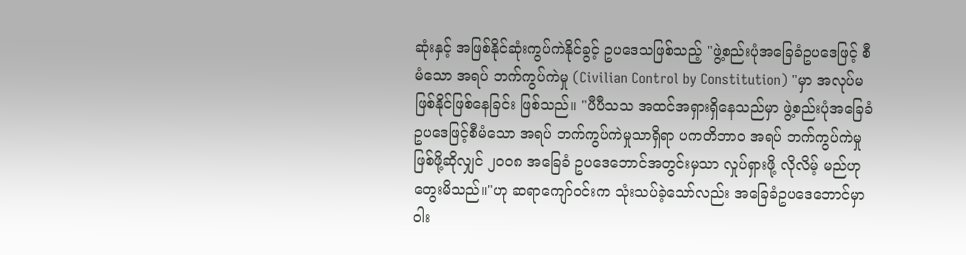ဆုံးနှင့် အဖြစ်နိုင်ဆုံးကွပ်ကဲနိုင်ခွင့် ဥပဒေသဖြစ်သည့် "ဖွဲ့စည်းပုံအခြေခံဥပဒေဖြင့် စီမံသော အရပ် ဘက်ကွပ်ကဲမှု (Civilian Control by Constitution) "မှာ အလုပ်မဖြစ်နိုင်ဖြစ်နေခြင်း ဖြစ်သည်။ "ပီပီသသ အထင်အရှားရှိနေသည်မှာ ဖွဲ့စည်းပုံအခြေခံဥပဒေဖြင့်စီမံသော အရပ် ဘက်ကွပ်ကဲမှုသာရှိရာ ပကတိဘာဝ အရပ် ဘက်ကွပ်ကဲမှုဖြစ်ဖို့ဆိုလျှင် ၂၀ဝ၈ အခြေခံ ဥပဒေဘောင်အတွင်းမှသာ လှုပ်ရှားဖို့ လိုလိမ့် မည်ဟု တွေးမိသည်။"ဟု ဆရာကျော်ဝင်းက သုံးသပ်ခဲ့သော်လည်း အခြေခံဥပဒေဘောင်မှာ ဝါး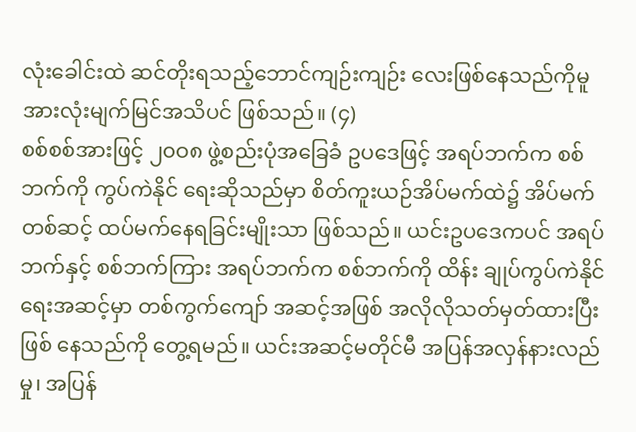လုံးခေါင်းထဲ ဆင်တိုးရသည့်ဘောင်ကျဉ်းကျဉ်း လေးဖြစ်နေသည်ကိုမူ အားလုံးမျက်မြင်အသိပင် ဖြစ်သည်။ (၄)
စစ်စစ်အားဖြင့် ၂၀ဝ၈ ဖွဲ့စည်းပုံအခြေခံ ဥပဒေဖြင့် အရပ်ဘက်က စစ်ဘက်ကို ကွပ်ကဲနိုင် ရေးဆိုသည်မှာ စိတ်ကူးယဉ်အိပ်မက်ထဲ၌ အိပ်မက်တစ်ဆင့် ထပ်မက်နေရခြင်းမျိုးသာ ဖြစ်သည်။ ယင်းဥပဒေကပင် အရပ်ဘက်နှင့် စစ်ဘက်ကြား အရပ်ဘက်က စစ်ဘက်ကို ထိန်း ချုပ်ကွပ်ကဲနိုင်ရေးအဆင့်မှာ တစ်ကွက်ကျော် အဆင့်အဖြစ် အလိုလိုသတ်မှတ်ထားပြီး ဖြစ် နေသည်ကို တွေ့ရမည်။ ယင်းအဆင့်မတိုင်မီ အပြန်အလှန်နားလည်မှု၊ အပြန်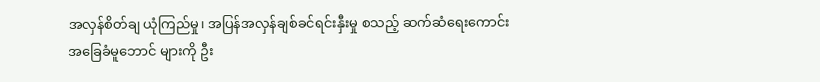အလှန်စိတ်ချ ယုံကြည်မှု၊ အပြန်အလှန်ချစ်ခင်ရင်းနှီးမှု စသည့် ဆက်ဆံရေးကောင်း အခြေခံမူဘောင် များကို ဦး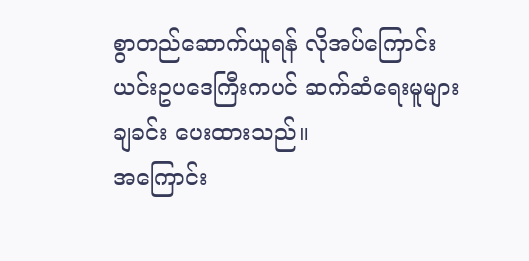စွာတည်ဆောက်ယူရန် လိုအပ်ကြောင်း ယင်းဥပဒေကြီးကပင် ဆက်ဆံရေးမူများ ချခင်း ပေးထားသည်။
အကြောင်း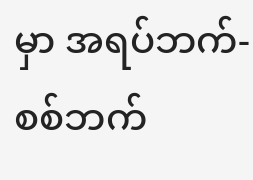မှာ အရပ်ဘက်-စစ်ဘက်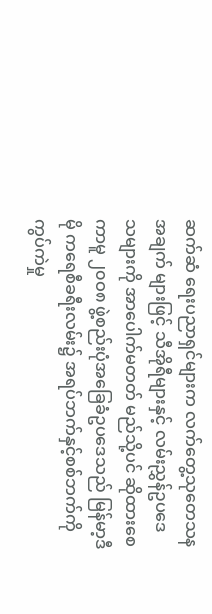ဆက်ဆံ ရေးပညာရှင်များက လက်တွေ့သုတေသနအချက် များဖြင့် သီအိုရီများနှင့် လမ်းညွှန်ဥပဒေသများကို အာပေါက်မတတ် မည်သို့ပင် ဆိုထားစေကာမူ ၂၀ဝ၈ ဖွဲ့စည်းပုံအခြေခံဥပဒေသည် မြန်မာ့ဒီမို ကရေစီခရီးလမ်း၌ အရပ်ဘက်နှင့်စစ်ဘက်ကို ကွပ်ကဲမှု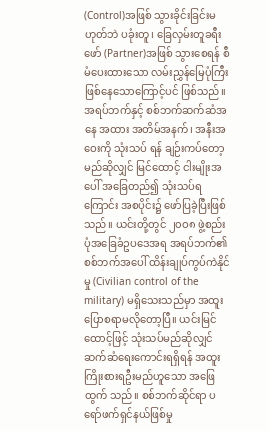(Control)အဖြစ် သွားခိုင်းခြင်းမဟုတ်ဘဲ ပခုံးတူ၊ ခြေလှမ်းတူခရီးဖော် (Partner)အဖြစ် သွားစေရန် စီမံပေးထားသော လမ်းညွှန်မြေပုံကြီး ဖြစ်နေသောကြောင့်ပင် ဖြစ်သည်။
အရပ်ဘက်နှင့် စစ်ဘက်ဆက်ဆံအနေ အထား အတိမ်အနက်၊ အနီးအဝေးကို သုံးသပ် ရန် ချဉ်းကပ်တော့မည်ဆိုလျှင် မြင်ထောင့် ငါးမျိုးအပေါ် အခြေတည်၍ သုံးသပ်ရကြောင်း အစပိုင်း၌ ဖော်ပြခဲ့ပြီးဖြစ်သည်။ ယင်းတို့တွင် ၂၀ဝ၈ ဖွဲ့စည်းပုံအခြေခံဥပဒေအရ အရပ်ဘက်၏ စစ်ဘက်အပေါ် ထိန်းချုပ်ကွပ်ကဲနိုင်မှု (Civilian control of the military) မရှိသေးသည်မှာ အထူးပြောစရာမလိုတော့ပြီ။ ယင်းမြင်ထောင့်ဖြင့် သုံးသပ်မည်ဆိုလျှင် ဆက်ဆံရေးကောင်းရရှိရန် အထူးကြိုးစားရဦးမည်ဟူသော အဖြေထွက် သည်။ စစ်ဘက်ဆိုင်ရာ ပရော်ဖက်ရှင်နယ်ဖြစ်မှု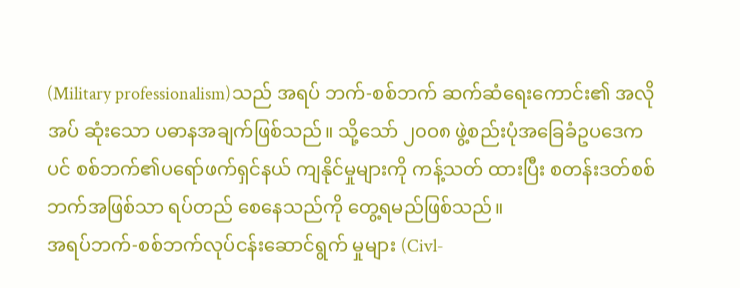(Military professionalism)သည် အရပ် ဘက်-စစ်ဘက် ဆက်ဆံရေးကောင်း၏ အလိုအပ် ဆုံးသော ပဓာနအချက်ဖြစ်သည်။ သို့သော် ၂၀ဝ၈ ဖွဲ့စည်းပုံအခြေခံဥပဒေကပင် စစ်ဘက်၏ပရော်ဖက်ရှင်နယ် ကျနိုင်မှုများကို ကန့်သတ် ထားပြီး စတန်းဒတ်စစ်ဘက်အဖြစ်သာ ရပ်တည် စေနေသည်ကို တွေ့ရမည်ဖြစ်သည်။
အရပ်ဘက်-စစ်ဘက်လုပ်ငန်းဆောင်ရွက် မှုများ (Civl-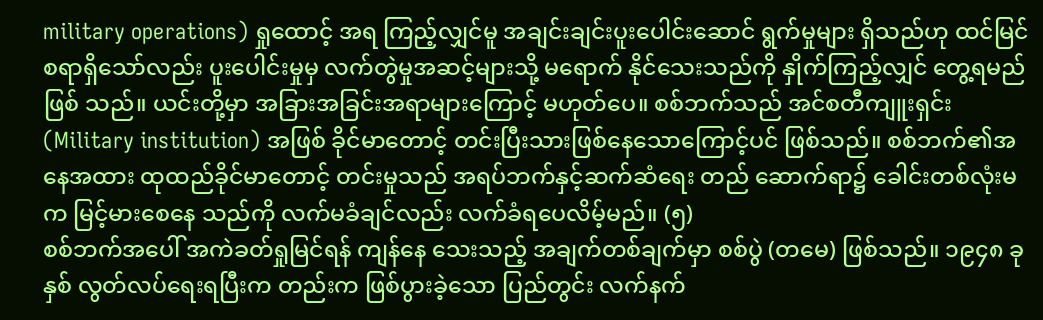military operations) ရှုထောင့် အရ ကြည့်လျှင်မူ အချင်းချင်းပူးပေါင်းဆောင် ရွက်မှုများ ရှိသည်ဟု ထင်မြင်စရာရှိသော်လည်း ပူးပေါင်းမှုမှ လက်တွဲမှုအဆင့်များသို့ မရောက် နိုင်သေးသည်ကို နှိုက်ကြည့်လျှင် တွေ့ရမည်ဖြစ် သည်။ ယင်းတို့မှာ အခြားအခြင်းအရာများကြောင့် မဟုတ်ပေ။ စစ်ဘက်သည် အင်စတီကျူးရှင်း (Military institution) အဖြစ် ခိုင်မာတောင့် တင်းပြီးသားဖြစ်နေသောကြောင့်ပင် ဖြစ်သည်။ စစ်ဘက်၏အနေအထား ထုထည်ခိုင်မာတောင့် တင်းမှုသည် အရပ်ဘက်နှင့်ဆက်ဆံရေး တည် ဆောက်ရာ၌ ခေါင်းတစ်လုံးမက မြင့်မားစေနေ သည်ကို လက်မခံချင်လည်း လက်ခံရပေလိမ့်မည်။ (၅)
စစ်ဘက်အပေါ် အကဲခတ်ရှုမြင်ရန် ကျန်နေ သေးသည့် အချက်တစ်ချက်မှာ စစ်ပွဲ (တမေ) ဖြစ်သည်။ ၁၉၄၈ ခုနှစ် လွတ်လပ်ရေးရပြီးက တည်းက ဖြစ်ပွားခဲ့သော ပြည်တွင်း လက်နက်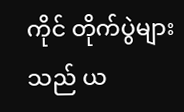ကိုင် တိုက်ပွဲများသည် ယ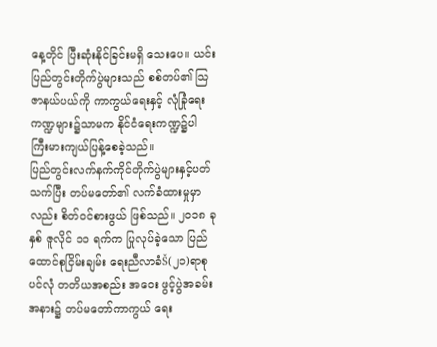နေ့တိုင် ပြီးဆုံးနိုင်ခြင်းမရှိ သေးပေ။ ယင်းပြည်တွင်းတိုက်ပွဲများသည် စစ်တပ်၏ သြဇာနယ်ပယ်ကို ကာကွယ်ရေးနှင့် လုံခြုံရေးကဏ္ဍများ၌သာမက နိုင်ငံရေးကဏ္ဍ၌ပါ ကြီးမားကျယ်ပြန့်စေခဲ့သည်။
ပြည်တွင်းလက်နက်ကိုင်တိုက်ပွဲများနှင့်ပတ်သက်ပြီး တပ်မတော်၏ လက်ခံထားမှုမှာလည်း စိတ်ဝင်စားဖွယ် ဖြစ်သည်။ ၂၀၁၈ ခုနှစ် ဇူလိုင် ၁၁ ရက်က ပြုလုပ်ခဲ့သော ပြည်ထောင်စုငြိမ်းချမ်း ရေးညီလာခံŠ(၂၁)ရာစုပင်လုံ တတိယအစည်း အဝေး ဖွင့်ပွဲအခမ်းအနား၌ တပ်မတော်ကာကွယ် ရေး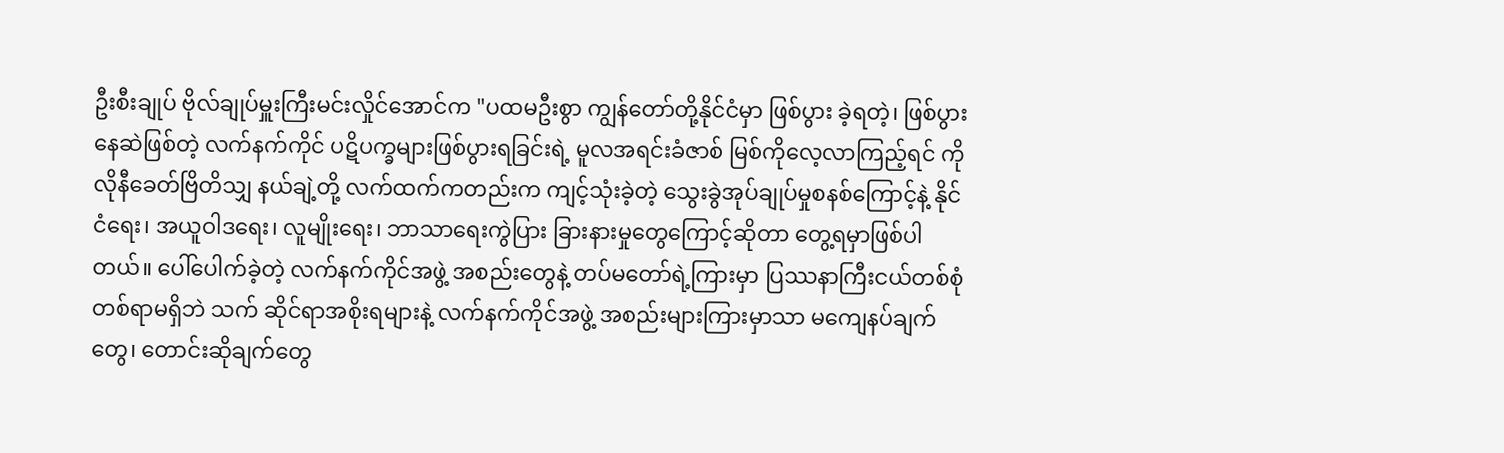ဦးစီးချုပ် ဗိုလ်ချုပ်မှူးကြီးမင်းလှိုင်အောင်က "ပထမဦးစွာ ကျွန်တော်တို့နိုင်ငံမှာ ဖြစ်ပွား ခဲ့ရတဲ့၊ ဖြစ်ပွားနေဆဲဖြစ်တဲ့ လက်နက်ကိုင် ပဋိပက္ခများဖြစ်ပွားရခြင်းရဲ့ မူလအရင်းခံဇာစ် မြစ်ကိုလေ့လာကြည့်ရင် ကိုလိုနီခေတ်ဗြိတိသျှ နယ်ချဲ့တို့ လက်ထက်ကတည်းက ကျင့်သုံးခဲ့တဲ့ သွေးခွဲအုပ်ချုပ်မှုစနစ်ကြောင့်နဲ့ နိုင်ငံရေး၊ အယူဝါဒရေး၊ လူမျိုးရေး၊ ဘာသာရေးကွဲပြား ခြားနားမှုတွေကြောင့်ဆိုတာ တွေ့ရမှာဖြစ်ပါ တယ်။ ပေါ်ပေါက်ခဲ့တဲ့ လက်နက်ကိုင်အဖွဲ့ အစည်းတွေနဲ့ တပ်မတော်ရဲ့ကြားမှာ ပြဿနာကြီးငယ်တစ်စုံတစ်ရာမရှိဘဲ သက် ဆိုင်ရာအစိုးရများနဲ့ လက်နက်ကိုင်အဖွဲ့ အစည်းများကြားမှာသာ မကျေနပ်ချက်တွေ၊ တောင်းဆိုချက်တွေ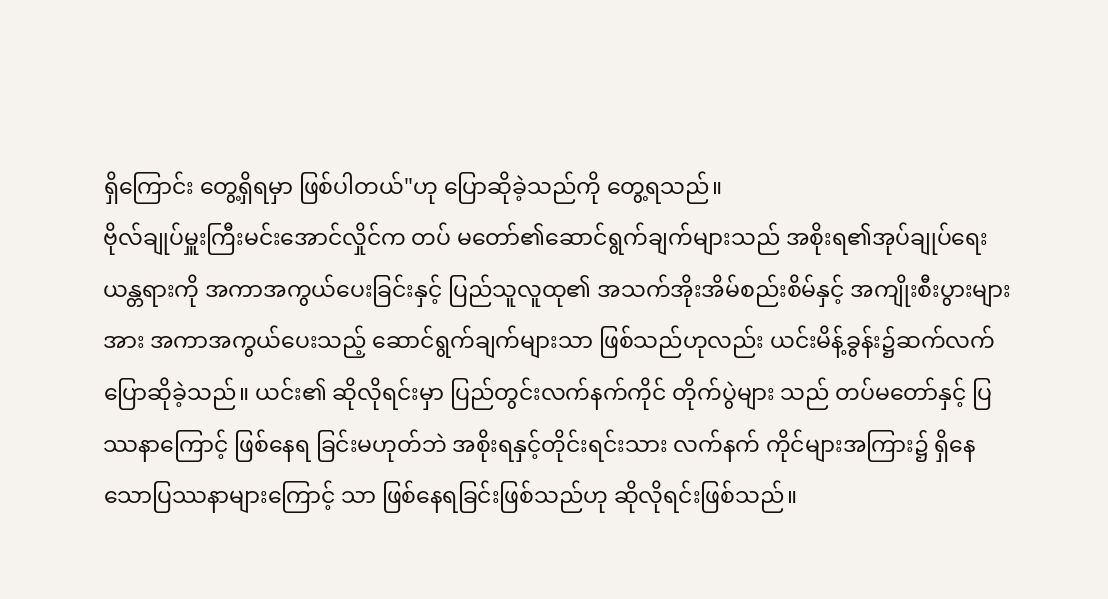ရှိကြောင်း တွေ့ရှိရမှာ ဖြစ်ပါတယ်"ဟု ပြောဆိုခဲ့သည်ကို တွေ့ရသည်။
ဗိုလ်ချုပ်မှူးကြီးမင်းအောင်လှိုင်က တပ် မတော်၏ဆောင်ရွက်ချက်များသည် အစိုးရ၏အုပ်ချုပ်ရေးယန္တရားကို အကာအကွယ်ပေးခြင်းနှင့် ပြည်သူလူထု၏ အသက်အိုးအိမ်စည်းစိမ်နှင့် အကျိုးစီးပွားများအား အကာအကွယ်ပေးသည့် ဆောင်ရွက်ချက်များသာ ဖြစ်သည်ဟုလည်း ယင်းမိန့်ခွန်း၌ဆက်လက်ပြောဆိုခဲ့သည်။ ယင်း၏ ဆိုလိုရင်းမှာ ပြည်တွင်းလက်နက်ကိုင် တိုက်ပွဲများ သည် တပ်မတော်နှင့် ပြဿနာကြောင့် ဖြစ်နေရ ခြင်းမဟုတ်ဘဲ အစိုးရနှင့်တိုင်းရင်းသား လက်နက် ကိုင်များအကြား၌ ရှိနေသောပြဿနာများကြောင့် သာ ဖြစ်နေရခြင်းဖြစ်သည်ဟု ဆိုလိုရင်းဖြစ်သည်။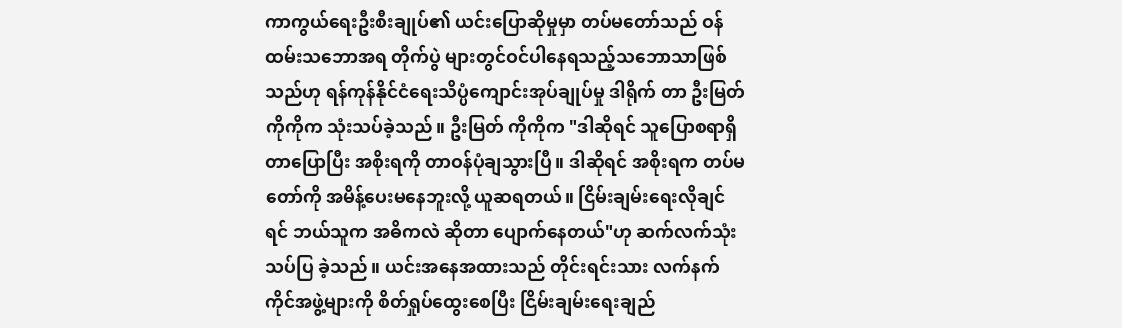ကာကွယ်ရေးဦးစီးချုပ်၏ ယင်းပြောဆိုမှုမှာ တပ်မတော်သည် ဝန်ထမ်းသဘောအရ တိုက်ပွဲ များတွင်ဝင်ပါနေရသည့်သဘောသာဖြစ်သည်ဟု ရန်ကုန်နိုင်ငံရေးသိပ္ပံကျောင်းအုပ်ချုပ်မှု ဒါရိုက် တာ ဦးမြတ်ကိုကိုက သုံးသပ်ခဲ့သည်။ ဦးမြတ် ကိုကိုက "ဒါဆိုရင် သူပြောစရာရှိတာပြောပြီး အစိုးရကို တာဝန်ပုံချသွားပြီ။ ဒါဆိုရင် အစိုးရက တပ်မတော်ကို အမိန့်ပေးမနေဘူးလို့ ယူဆရတယ်။ ငြိမ်းချမ်းရေးလိုချင်ရင် ဘယ်သူက အဓိကလဲ ဆိုတာ ပျောက်နေတယ်"ဟု ဆက်လက်သုံးသပ်ပြ ခဲ့သည်။ ယင်းအနေအထားသည် တိုင်းရင်းသား လက်နက်ကိုင်အဖွဲ့များကို စိတ်ရှုပ်ထွေးစေပြီး ငြိမ်းချမ်းရေးချည်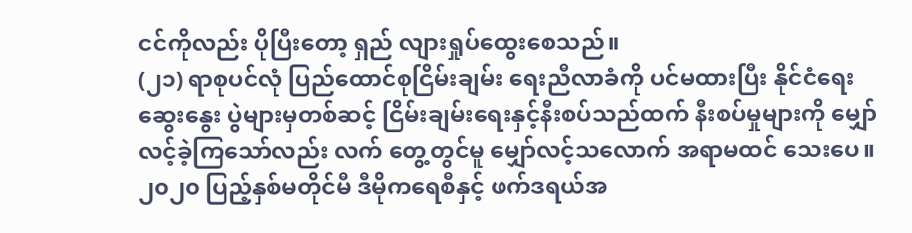ငင်ကိုလည်း ပိုပြီးတော့ ရှည် လျားရှုပ်ထွေးစေသည်။
(၂၁) ရာစုပင်လုံ ပြည်ထောင်စုငြိမ်းချမ်း ရေးညီလာခံကို ပင်မထားပြီး နိုင်ငံရေးဆွေးနွေး ပွဲများမှတစ်ဆင့် ငြိမ်းချမ်းရေးနှင့်နီးစပ်သည်ထက် နီးစပ်မှုများကို မျှော်လင့်ခဲ့ကြသော်လည်း လက် တွေ့တွင်မူ မျှော်လင့်သလောက် အရာမထင် သေးပေ။ ၂၀၂၀ ပြည့်နှစ်မတိုင်မီ ဒီမိုကရေစီနှင့် ဖက်ဒရယ်အ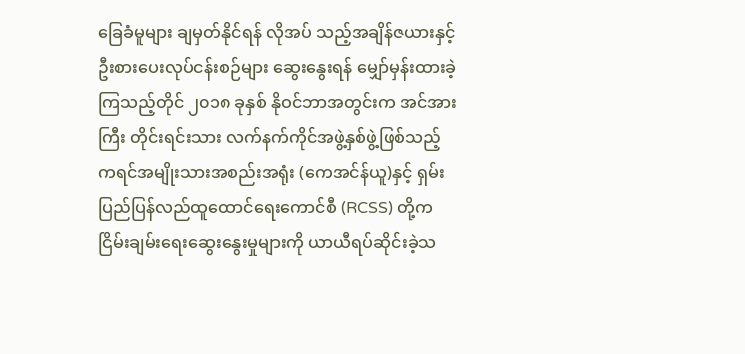ခြေခံမူများ ချမှတ်နိုင်ရန် လိုအပ် သည့်အချိန်ဇယားနှင့် ဦးစားပေးလုပ်ငန်းစဉ်များ ဆွေးနွေးရန် မျှော်မှန်းထားခဲ့ကြသည့်တိုင် ၂၀၁၈ ခုနှစ် နိုဝင်ဘာအတွင်းက အင်အားကြီး တိုင်းရင်းသား လက်နက်ကိုင်အဖွဲ့နှစ်ဖွဲ့ဖြစ်သည့် ကရင်အမျိုးသားအစည်းအရုံး (ကေအင်န်ယူ)နှင့် ရှမ်းပြည်ပြန်လည်ထူထောင်ရေးကောင်စီ (RCSS) တို့က ငြိမ်းချမ်းရေးဆွေးနွေးမှုများကို ယာယီရပ်ဆိုင်းခဲ့သ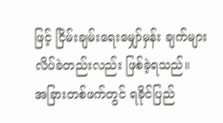ဖြင့် ငြိမ်းချမ်းရေးမျှော်မှန်း ချက်များ လိပ်ခဲတည်းလည်း ဖြစ်ခဲ့ရသည်။
အခြားတစ်ဖက်တွင် ရခိုင်ပြည်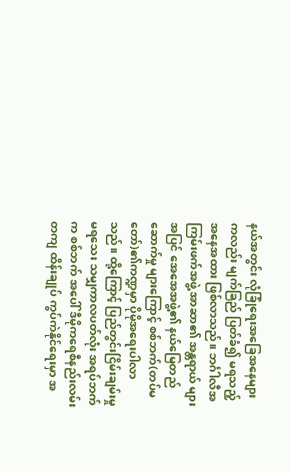နယ်အတွင်း လုံခြုံရေးအခြေအနေများကလည်း မျက်ခြည် ပြတ်ခံ၍ မရသည့်အနေအထား ဖြစ်လာသည်။ ဘင်္ဂါလီအကြမ်းဖက်အဖွဲ့ အာဆာ၏ အန္တရာယ် များအပြင် အေအေအဖွဲ့၏ နယ်မြေတည်ဆောက်မှု များကြောင့် စစ်ဘက်(တပ်မတော်)၏ကဏ္ဍမှာ ပိုမိုအရေးပါလာသည်။ ထို့ကြောင့် ပြည်တွင်းငြိမ်းချမ်းမှုမရသေး သမျှကာလပတ်လုံး အရပ်ဘက်က စစ်ဘက် အပေါ် ဒီမိုကရေစီနည်းလမ်းတကျ ထိန်းချုပ် ကွပ်ကဲနိုင်ရေးမှာ အ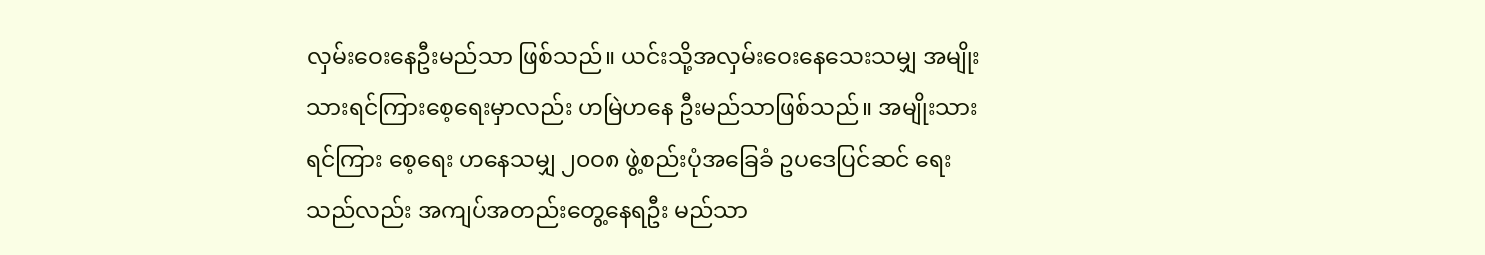လှမ်းဝေးနေဦးမည်သာ ဖြစ်သည်။ ယင်းသို့အလှမ်းဝေးနေသေးသမျှ အမျိုးသားရင်ကြားစေ့ရေးမှာလည်း ဟမြဲဟနေ ဦးမည်သာဖြစ်သည်။ အမျိုးသားရင်ကြား စေ့ရေး ဟနေသမျှ ၂၀ဝ၈ ဖွဲ့စည်းပုံအခြေခံ ဥပဒေပြင်ဆင် ရေးသည်လည်း အကျပ်အတည်းတွေ့နေရဦး မည်သာ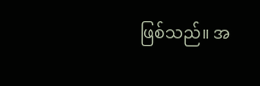ဖြစ်သည်။ အ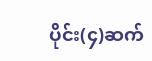ပိုင်း(၄)ဆက်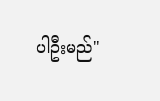ပါဦးမည်"